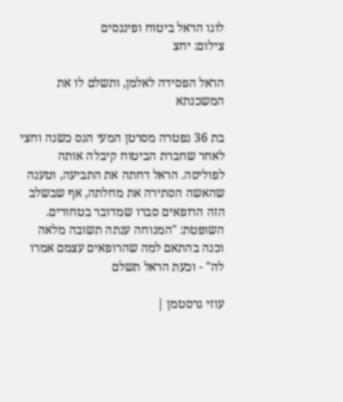לוגו הראל ביטוח ופיננסים
צילום: יחצ

הראל הפסידה לאלמן, ותשלם לו את המשכנתא

בת 36 נפטרה מסרטן המעי הגס כשנה וחצי לאחר שחברת הביטוח קיבלה אותה לפוליסה. הראל דחתה את התביעה, וטענה שהאשה הסתירה את מחלתה, אף שבשלב הזה הרופאים סברו שמדובר בטחורים. השופטת: "המנוחה ענתה תשובה מלאה וכנה בהתאם למה שהרופאים עצמם אמרו לה" - וכעת הראל תשלם

עוזי גרסטמן |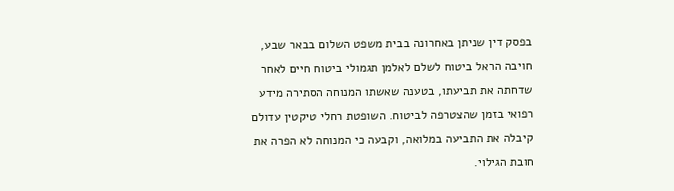בפסק דין שניתן באחרונה בבית משפט השלום בבאר שבע, חויבה הראל ביטוח לשלם לאלמן תגמולי ביטוח חיים לאחר שדחתה את תביעתו, בטענה שאשתו המנוחה הסתירה מידע רפואי בזמן שהצטרפה לביטוח. השופטת רחלי טיקטין עדולם קיבלה את התביעה במלואה, וקבעה כי המנוחה לא הפרה את חובת הגילוי.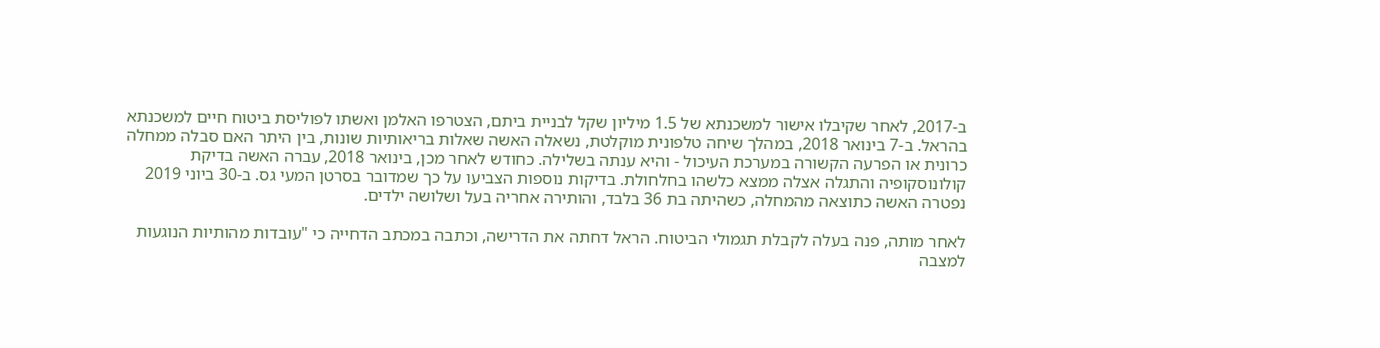ב-2017, לאחר שקיבלו אישור למשכנתא של 1.5 מיליון שקל לבניית ביתם, הצטרפו האלמן ואשתו לפוליסת ביטוח חיים למשכנתא בהראל. ב-7 בינואר 2018, במהלך שיחה טלפונית מוקלטת, נשאלה האשה שאלות בריאותיות שונות, בין היתר האם סבלה ממחלה כרונית או הפרעה הקשורה במערכת העיכול - והיא ענתה בשלילה. כחודש לאחר מכן, בינואר 2018, עברה האשה בדיקת קולונוסקופיה והתגלה אצלה ממצא כלשהו בחלחולת. בדיקות נוספות הצביעו על כך שמדובר בסרטן המעי גס. ב-30 ביוני 2019 נפטרה האשה כתוצאה מהמחלה, כשהיתה בת 36 בלבד, והותירה אחריה בעל ושלושה ילדים.

לאחר מותה, פנה בעלה לקבלת תגמולי הביטוח. הראל דחתה את הדרישה, וכתבה במכתב הדחייה כי "עובדות מהותיות הנוגעות למצבה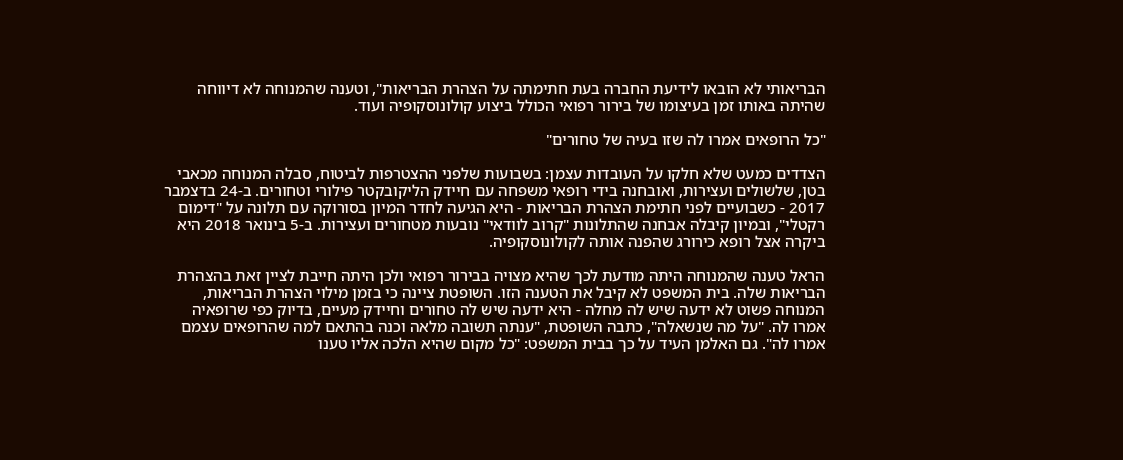הבריאותי לא הובאו לידיעת החברה בעת חתימתה על הצהרת הבריאות", וטענה שהמנוחה לא דיווחה שהיתה באותו זמן בעיצומו של בירור רפואי הכולל ביצוע קולונוסקופיה ועוד.

"כל הרופאים אמרו לה שזו בעיה של טחורים"

הצדדים כמעט שלא חלקו על העובדות עצמן: בשבועות שלפני ההצטרפות לביטוח, סבלה המנוחה מכאבי בטן, שלשולים ועצירות, ואובחנה בידי רופאי משפחה עם חיידק הליקובקטר פילורי וטחורים. ב-24 בדצמבר 2017 - כשבועיים לפני חתימת הצהרת הבריאות - היא הגיעה לחדר המיון בסורוקה עם תלונה על "דימום רקטלי", ובמיון קיבלה אבחנה שהתלונות "קרוב לוודאי" נובעות מטחורים ועצירות. ב-5 בינואר 2018 היא ביקרה אצל רופא כירורג שהפנה אותה לקולונוסקופיה.

הראל טענה שהמנוחה היתה מודעת לכך שהיא מצויה בבירור רפואי ולכן היתה חייבת לציין זאת בהצהרת הבריאות שלה. בית המשפט לא קיבל את הטענה הזו. השופטת ציינה כי בזמן מילוי הצהרת הבריאות, המנוחה פשוט לא ידעה שיש לה מחלה - היא ידעה שיש לה טחורים וחיידק מעיים, בדיוק כפי שרופאיה אמרו לה. "על מה שנשאלה", כתבה השופטת, "ענתה תשובה מלאה וכנה בהתאם למה שהרופאים עצמם אמרו לה". גם האלמן העיד על כך בבית המשפט: "כל מקום שהיא הלכה אליו טענו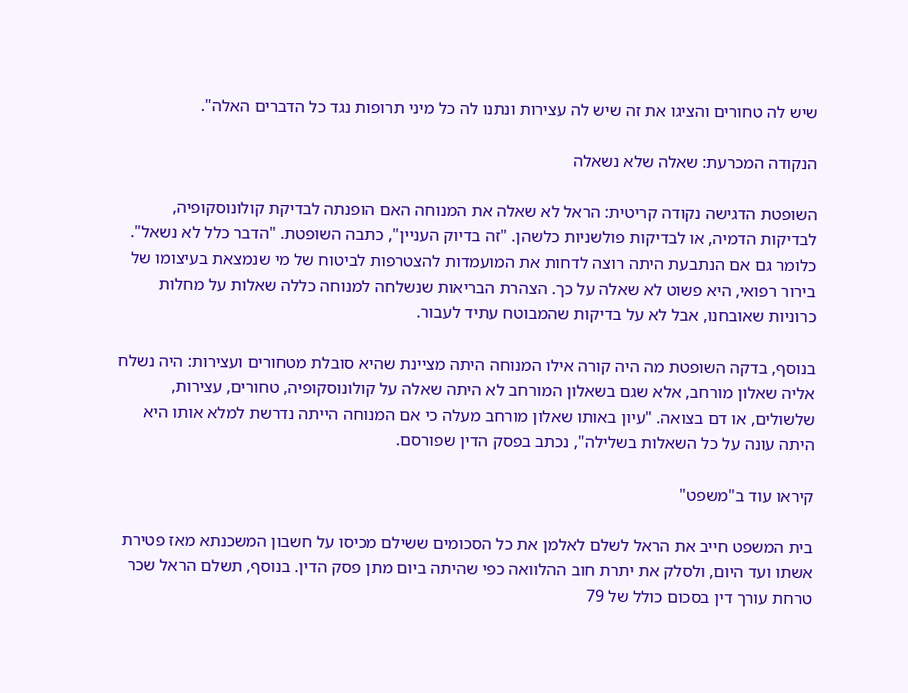שיש לה טחורים והציגו את זה שיש לה עצירות ונתנו לה כל מיני תרופות נגד כל הדברים האלה".

הנקודה המכרעת: שאלה שלא נשאלה

השופטת הדגישה נקודה קריטית: הראל לא שאלה את המנוחה האם הופנתה לבדיקת קולונוסקופיה, לבדיקות הדמיה, או לבדיקות פולשניות כלשהן. "זה בדיוק העניין", כתבה השופטת. "הדבר כלל לא נשאל". כלומר גם אם הנתבעת היתה רוצה לדחות את המועמדות להצטרפות לביטוח של מי שנמצאת בעיצומו של בירור רפואי, היא פשוט לא שאלה על כך. הצהרת הבריאות שנשלחה למנוחה כללה שאלות על מחלות כרוניות שאובחנו, אבל לא על בדיקות שהמבוטח עתיד לעבור.

בנוסף, בדקה השופטת מה היה קורה אילו המנוחה היתה מציינת שהיא סובלת מטחורים ועצירות: היה נשלח אליה שאלון מורחב, אלא שגם בשאלון המורחב לא היתה שאלה על קולונוסקופיה, טחורים, עצירות, שלשולים, או דם בצואה. "עיון באותו שאלון מורחב מעלה כי אם המנוחה הייתה נדרשת למלא אותו היא היתה עונה על כל השאלות בשלילה", נכתב בפסק הדין שפורסם.

קיראו עוד ב"משפט"

בית המשפט חייב את הראל לשלם לאלמן את כל הסכומים ששילם מכיסו על חשבון המשכנתא מאז פטירת אשתו ועד היום, ולסלק את יתרת חוב ההלוואה כפי שהיתה ביום מתן פסק הדין. בנוסף, תשלם הראל שכר טרחת עורך דין בסכום כולל של 79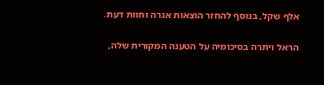אלף שקל, בנוסף להחזר הוצאות אגרה וחוות דעת.

הראל ויתרה בסיכומיה על הטענה המקורית שלה,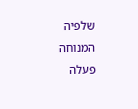שלפיה המנוחה פעלה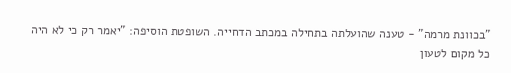"בכוונת מרמה" - טענה שהועלתה בתחילה במכתב הדחייה. השופטת הוסיפה: "יאמר רק כי לא היה כל מקום לטעון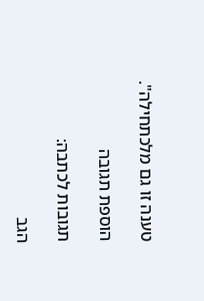טענה זו גם מלכתחילה".

הוספת תגובה

תגובות לכתבה:

הגב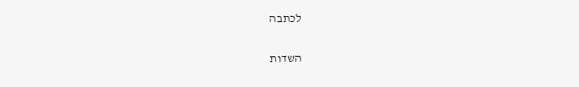לכתבה

השדות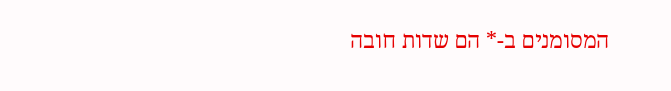המסומנים ב-* הם שדות חובה